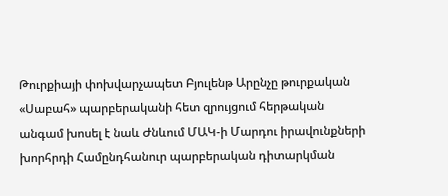Թուրքիայի փոխվարչապետ Բյուլենթ Արընչը թուրքական «Սաբահ» պարբերականի հետ զրույցում հերթական անգամ խոսել է նաև Ժնևում ՄԱԿ-ի Մարդու իրավունքների խորհրդի Համընդհանուր պարբերական դիտարկման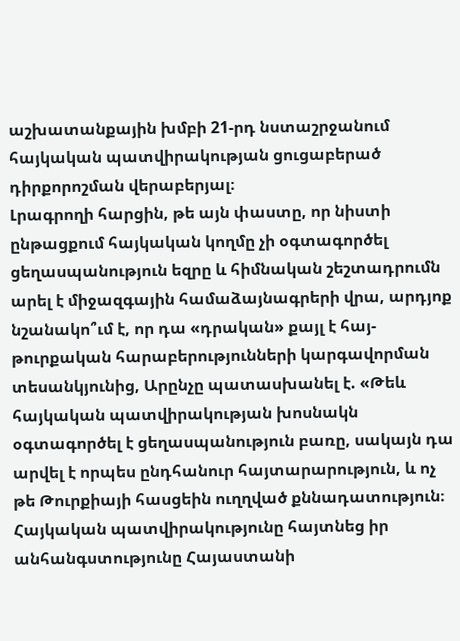աշխատանքային խմբի 21-րդ նստաշրջանում հայկական պատվիրակության ցուցաբերած դիրքորոշման վերաբերյալ։
Լրագրողի հարցին, թե այն փաստը, որ նիստի ընթացքում հայկական կողմը չի օգտագործել ցեղասպանություն եզրը և հիմնական շեշտադրումն արել է միջազգային համաձայնագրերի վրա, արդյոք նշանակո՞ւմ է, որ դա «դրական» քայլ է հայ-թուրքական հարաբերությունների կարգավորման տեսանկյունից, Արընչը պատասխանել է. «Թեև հայկական պատվիրակության խոսնակն օգտագործել է ցեղասպանություն բառը, սակայն դա արվել է որպես ընդհանուր հայտարարություն, և ոչ թե Թուրքիայի հասցեին ուղղված քննադատություն։ Հայկական պատվիրակությունը հայտնեց իր անհանգստությունը Հայաստանի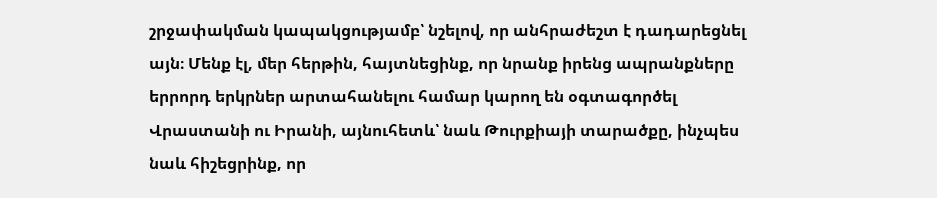շրջափակման կապակցությամբ՝ նշելով, որ անհրաժեշտ է դադարեցնել այն։ Մենք էլ, մեր հերթին, հայտնեցինք, որ նրանք իրենց ապրանքները երրորդ երկրներ արտահանելու համար կարող են օգտագործել Վրաստանի ու Իրանի, այնուհետև՝ նաև Թուրքիայի տարածքը, ինչպես նաև հիշեցրինք, որ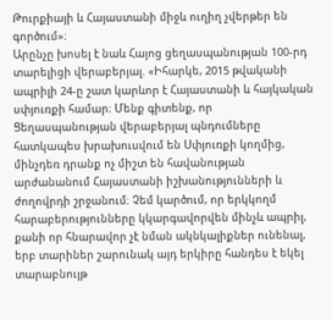Թուրքիայի և Հայաստանի միջև ուղիղ չվերթեր են գործում»։
Արընչը խոսել է նաև Հայոց ցեղասպանության 100-րդ տարելիցի վերաբերյալ. «Իհարկե, 2015 թվականի ապրիլի 24-ը շատ կարևոր է Հայաստանի և հայկական սփյուռքի համար։ Մենք գիտենք, որ Ցեղասպանության վերաբերյալ պնդումները հատկապես խրախուսվում են Սփյուռքի կողմից, մինչդեռ դրանք ոչ միշտ են հավանության արժանանում Հայաստանի իշխանությունների և ժողովրդի շրջանում։ Չեմ կարծում, որ երկկողմ հարաբերությունները կկարգավորվեն մինչև ապրիլ, քանի որ հնարավոր չէ նման ակնկալիքներ ունենալ, երբ տարիներ շարունակ այդ երկիրը հանդես է եկել տարաբնույթ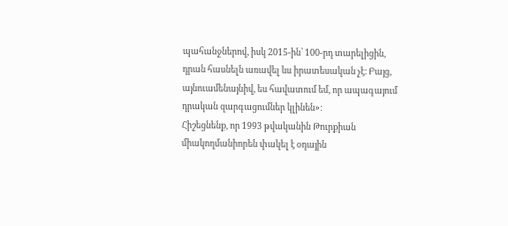պահանջներով, իսկ 2015-ին՝ 100-րդ տարելիցին, դրան հասնելն առավել ևս իրատեսական չէ։ Բայց, այնուամենայնիվ, ես հավատում եմ, որ ապագայում դրական զարգացումներ կլինեն»։
Հիշեցնենք, որ 1993 թվականին Թուրքիան միակողմանիորեն փակել է օդային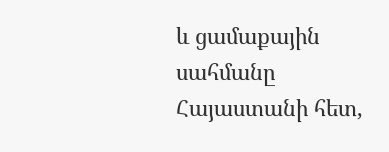և ցամաքային սահմանը Հայաստանի հետ,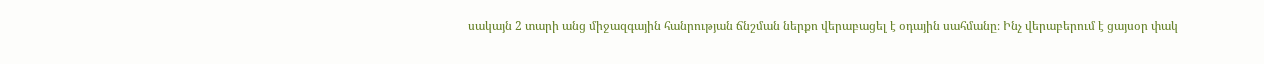սակայն 2 տարի անց միջազգային հանրության ճնշման ներքո վերաբացել է օդային սահմանը։ Ինչ վերաբերում է ցայսօր փակ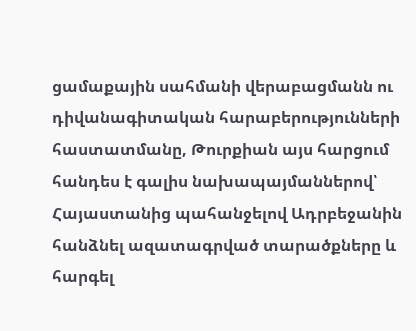ցամաքային սահմանի վերաբացմանն ու դիվանագիտական հարաբերությունների հաստատմանը, Թուրքիան այս հարցում հանդես է գալիս նախապայմաններով՝ Հայաստանից պահանջելով Ադրբեջանին հանձնել ազատագրված տարածքները և հարգել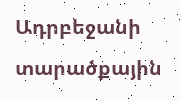Ադրբեջանի տարածքային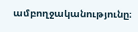ամբողջականությունը։